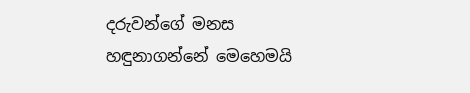දරුවන්ගේ මනස හඳුනාගන්නේ මෙහෙමයි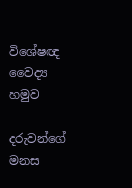විශේෂඥ වෛද්‍ය හමුව

දරුවන්ගේ මනස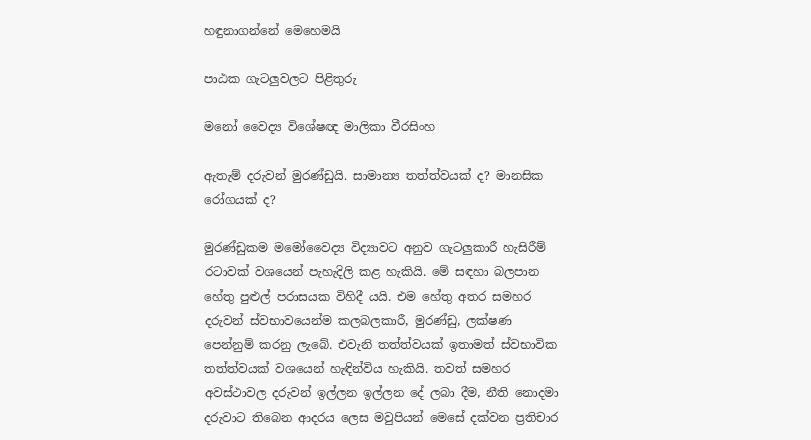හඳුනාගන්නේ මෙහෙමයි

පාඨක ගැටලුවලට පිළිතුරු

මනෝ වෛද්‍ය විශේෂඥ මාලිකා වීරසිංහ

ඇතැම් දරුවන් මුරණ්ඩුයි. සාමාන්‍ය තත්ත්වයක් ද? මානසික රෝගයක් ද?

මුරණ්ඩුකම මමෝවෛද්‍ය විද්‍යාවට අනුව ගැටලුකාරී හැසිරීම් රටාවක් වශයෙන් පැහැදිලි කළ හැකියි. මේ සඳහා බලපාන හේතු පුළුල් පරාසයක විහිදී යයි. එම හේතු අතර සමහර දරුවන් ස්වභාවයෙන්ම කලබලකාරී, මුරණ්ඩු, ලක්ෂණ පෙන්නුම් කරනු ලැබේ. එවැනි තත්ත්වයක් ඉතාමත් ස්වභාවික තත්ත්වයක් වශයෙන් හැඳින්විය හැකියි. තවත් සමහර අවස්ථාවල දරුවන් ඉල්ලන ඉල්ලන දේ ලබා දීම, නීති නොදමා දරුවාට තිබෙන ආදරය ලෙස මවුපියන් මෙසේ දක්වන ප්‍රතිචාර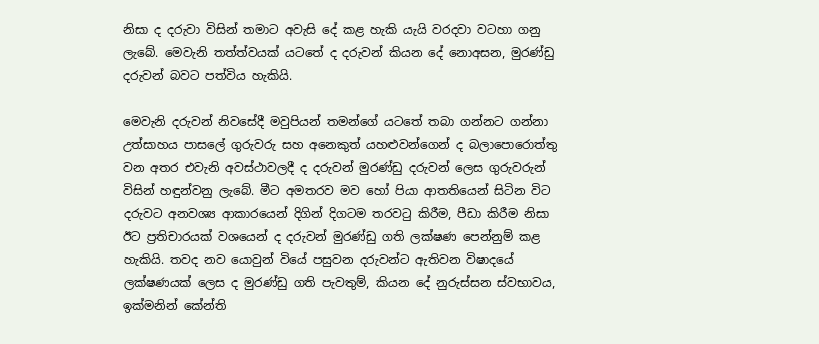නිසා ද දරුවා විසින් තමාට අවැසි දේ කළ හැකි යැයි වරදවා වටහා ගනු ලැබේ. මෙවැනි තත්ත්වයක් යටතේ ද දරුවන් කියන දේ නොඅසන, මුරණ්ඩු දරුවන් බවට පත්විය හැකියි.

මෙවැනි දරුවන් නිවසේදී මවුපියන් තමන්ගේ යටතේ තබා ගන්නට ගන්නා උත්සාහය පාසලේ ගුරුවරු සහ අනෙකුත් යහළුවන්ගෙන් ද බලාපොරොත්තු වන අතර එවැනි අවස්ථාවලදී ද දරුවන් මුරණ්ඩු දරුවන් ලෙස ගුරුවරුන් විසින් හඳුන්වනු ලැබේ. මීට අමතරව මව හෝ පියා ආතතියෙන් සිටින විට දරුවට අනවශ්‍ය ආකාරයෙන් දිගින් දිගටම තරවටු කිරීම, පීඩා කිරීම නිසා ඊට ප්‍රතිචාරයක් වශයෙන් ද දරුවන් මුරණ්ඩු ගති ලක්ෂණ පෙන්නුම් කළ හැකියි. තවද නව යොවුන් වියේ පසුවන දරුවන්ට ඇතිවන විෂාදයේ ලක්ෂණයක් ලෙස ද මුරණ්ඩු ගති පැවතුම්, කියන දේ නුරුස්සන ස්වභාවය, ඉක්මනින් කේන්ති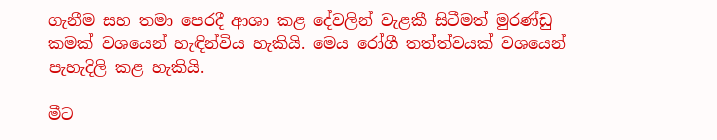ගැනීම සහ තමා පෙරදී ආශා කළ දේවලින් වැළකී සිටීමත් මුරණ්ඩු කමක් වශයෙන් හැඳින්විය හැකියි. මෙය රෝගී තත්ත්වයක් වශයෙන් පැහැදිලි කළ හැකියි.

මීට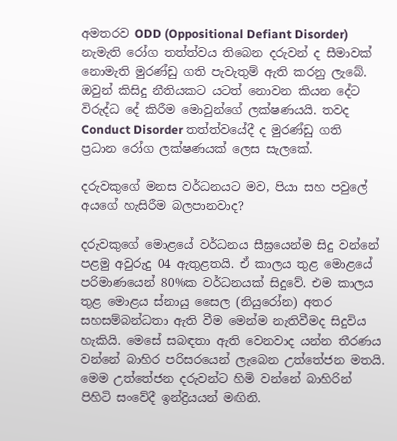අමතරව ODD (Oppositional Defiant Disorder) නැමැති රෝග තත්ත්වය තිබෙන දරුවන් ද සීමාවක් නොමැති මුරණ්ඩු ගති පැවැතුම් ඇති කරනු ලැබේ. ඔවුන් කිසිදු නීතියකට යටත් නොවන කියන දේට විරුද්ධ දේ කිරීම මොවුන්ගේ ලක්ෂණයයි. තවද Conduct Disorder තත්ත්වයේදී ද මුරණ්ඩු ගති ප්‍රධාන රෝග ලක්ෂණයක් ලෙස සැලකේ.

දරුවකුගේ මනස වර්ධනයට මව, පියා සහ පවුලේ අයගේ හැසිරීම බලපානවාද?

දරුවකුගේ මොළයේ වර්ධනය සීඝ්‍රයෙන්ම සිදු වන්නේ පළමු අවුරුදු 04 ඇතුළතයි. ඒ කාලය තුළ මොළයේ පරිමාණයෙන් 80%ක වර්ධනයක් සිදුවේ. එම කාලය තුළ මොළය ස්නායු සෛල (නියුරෝන) අතර සහසම්බන්ධතා ඇති වීම මෙන්ම නැතිවීමද සිදුවිය හැකියි. මෙසේ සබඳතා ඇති වෙනවාද යන්න තීරණය වන්නේ බාහිර පරිසරයෙන් ලැබෙන උත්තේජන මතයි. මෙම උත්තේජන දරුවන්ට හිමි වන්නේ බාහිරින් පිහිටි සංවේදී ඉන්ද්‍රියයන් මඟිනි.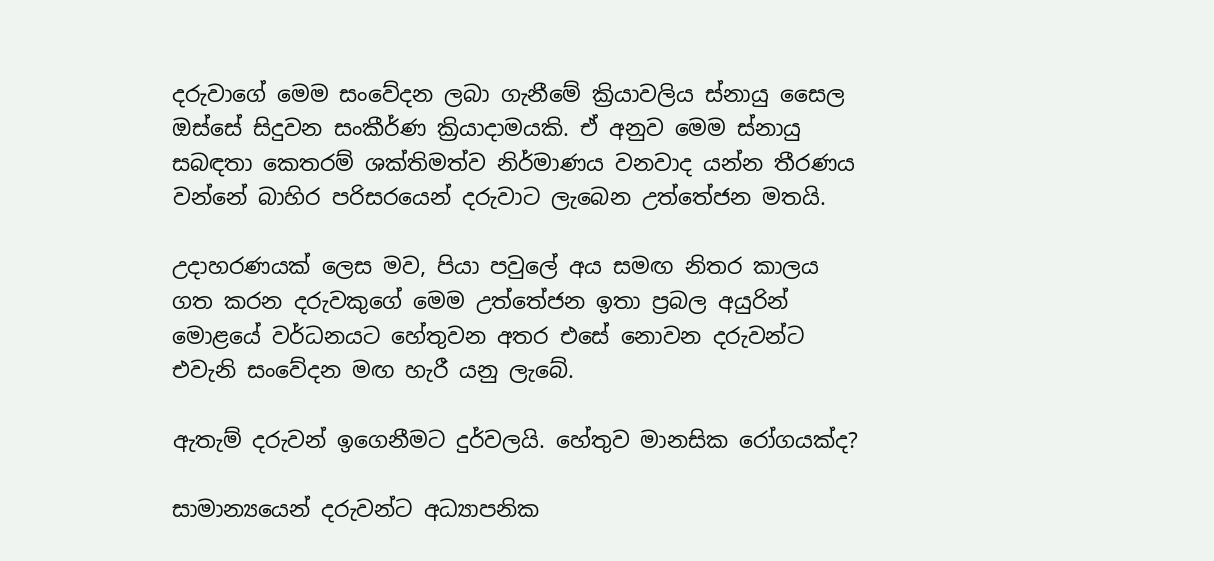දරුවාගේ මෙම සංවේදන ලබා ගැනීමේ ක්‍රියාවලිය ස්නායු සෛල ඔස්සේ සිදුවන සංකීර්ණ ක්‍රියාදාමයකි. ඒ අනුව මෙම ස්නායු සබඳතා කෙතරම් ශක්තිමත්ව නිර්මාණය වනවාද යන්න තීරණය වන්නේ බාහිර පරිසරයෙන් දරුවාට ලැබෙන උත්තේජන මතයි.

උදාහරණයක් ලෙස මව, පියා පවුලේ අය සමඟ නිතර කාලය ගත කරන දරුවකුගේ මෙම උත්තේජන ඉතා ප්‍රබල අයුරින් මොළයේ වර්ධනයට හේතුවන අතර එසේ නොවන දරුවන්ට එවැනි සංවේදන මඟ හැරී යනු ලැබේ.

ඇතැම් දරුවන් ඉගෙනීමට දුර්වලයි. හේතුව මානසික රෝගයක්ද?

සාමාන්‍යයෙන් දරුවන්ට අධ්‍යාපනික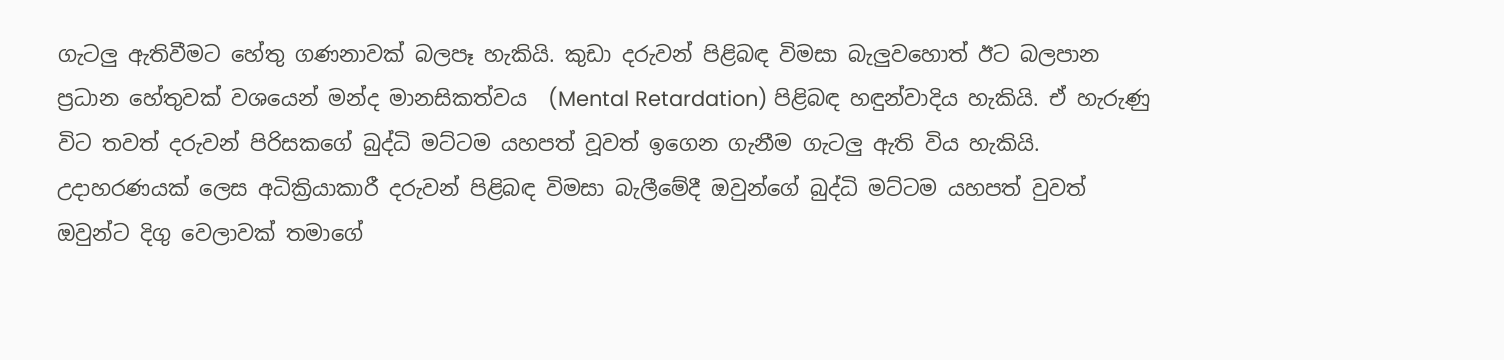ගැටලු ඇතිවීමට හේතු ගණනාවක් බලපෑ හැකියි. කුඩා දරුවන් පිළිබඳ විමසා බැලුවහොත් ඊට බලපාන ප්‍රධාන හේතුවක් වශයෙන් මන්ද මානසිකත්වය  (Mental Retardation) පිළිබඳ හඳුන්වාදිය හැකියි. ඒ හැරුණු විට තවත් දරුවන් පිරිසකගේ බුද්ධි මට්ටම යහපත් වූවත් ඉගෙන ගැනීම ගැටලු ඇති විය හැකියි. උදාහරණයක් ලෙස අධික්‍රියාකාරී දරුවන් පිළිබඳ විමසා බැලීමේදී ඔවුන්ගේ බුද්ධි මට්ටම යහපත් වුවත් ඔවුන්ට දිගු වෙලාවක් තමාගේ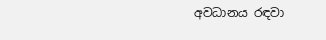අවධානය රඳවා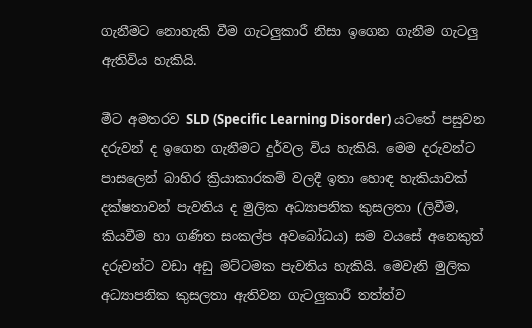ගැනීමට නොහැකි වීම ගැටලුකාරී නිසා ඉගෙන ගැනීම ගැටලු ඇතිවිය හැකියි.

මීට අමතරව SLD (Specific Learning Disorder) යටතේ පසුවන දරුවන් ද ඉගෙන ගැනීමට දුර්වල විය හැකියි. මෙම දරුවන්ට පාසලෙන් බාහිර ක්‍රියාකාරකම් වලදී ඉතා හොඳ හැකියාවක් දක්ෂතාවන් පැවතිය ද මුලික අධ්‍යාපනික කුසලතා (ලිවීම, කියවීම හා ගණිත සංකල්ප අවබෝධය) සම වයසේ අනෙකුත් දරුවන්ට වඩා අඩු මට්ටමක පැවතිය හැකියි. මෙවැනි මුලික අධ්‍යාපනික කුසලතා ඇතිවන ගැටලුකාරී තත්ත්ව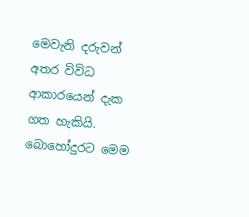මෙවැනි දරුවන් අතර විවිධ ආකාරයෙන් දැක ගත හැකියි. බොහෝදුරට මෙම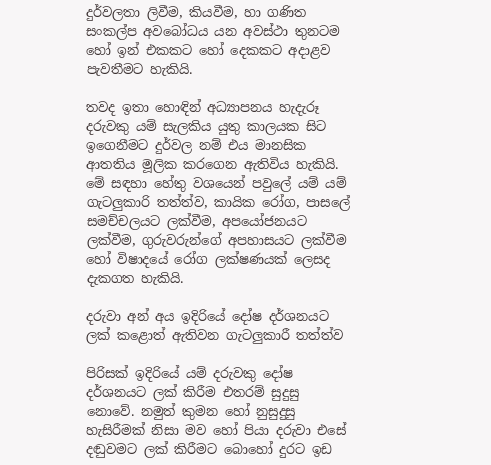දුර්වලතා ලිවීම, කියවීම, හා ගණිත සංකල්ප අවබෝධය යන අවස්ථා තුනටම හෝ ඉන් එකකට හෝ දෙකකට අදාළව පැවතීමට හැකියි.

තවද ඉතා හොඳින් අධ්‍යාපනය හැදැරූ දරුවකු යම් සැලකිය යුතු කාලයක සිට ඉගෙනීමට දුර්වල නම් එය මානසික ආතතිය මූලික කරගෙන ඇතිවිය හැකියි. මේ සඳහා හේතු වශයෙන් පවුලේ යම් යම් ගැටලුකාරි තත්ත්ව, කායික රෝග, පාසලේ සමච්චලයට ලක්වීම, අපයෝජනයට ලක්වීම, ගුරුවරුන්ගේ අපහාසයට ලක්වීම හෝ විෂාදයේ රෝග ලක්ෂණයක් ලෙසද දැකගත හැකියි.

දරුවා අන් අය ඉදිරියේ දෝෂ දර්ශනයට ලක් කළොත් ඇතිවන ගැටලුකාරී තත්ත්ව

පිරිසක් ඉදිරියේ යම් දරුවකු දෝෂ දර්ශනයට ලක් කිරීම එතරම් සුදුසු නොවේ. නමුත් කුමන හෝ නුසුදුසු හැසිරීමක් නිසා මව හෝ පියා දරුවා එසේ දඬුවමට ලක් කිරීමට බොහෝ දුරට ඉඩ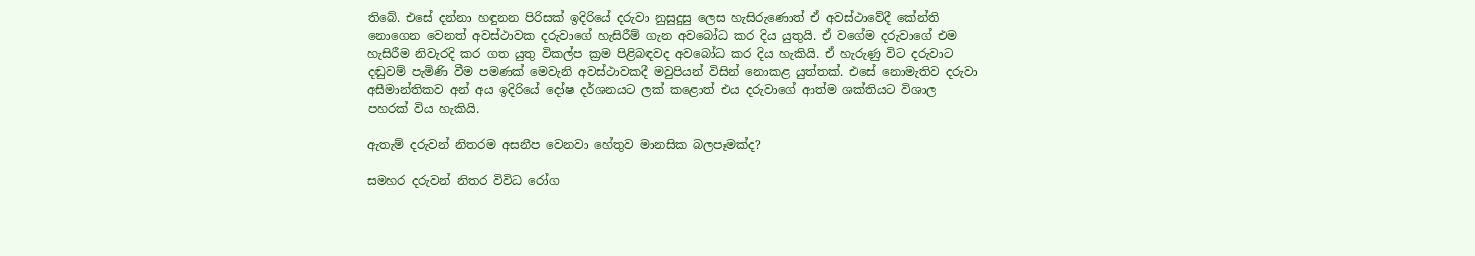තිබේ. එසේ දන්නා හඳුනන පිරිසක් ඉදිරියේ දරුවා නුසුදුසු ලෙස හැසිරුණොත් ඒ අවස්ථාවේදී කේන්ති නොගෙන වෙනත් අවස්ථාවක දරුවාගේ හැසිරීම් ගැන අවබෝධ කර දිය යුතුයි. ඒ වගේම දරුවාගේ එම හැසිරීම නිවැරදි කර ගත යුතු විකල්ප ක්‍රම පිළිබඳවද අවබෝධ කර දිය හැකියි. ඒ හැරුණු විට දරුවාට දඬුවම් පැමිණි වීම පමණක් මෙවැනි අවස්ථාවකදී මවුපියන් විසින් නොකළ යුත්තක්. එසේ නොමැතිව දරුවා අසීමාන්තිකව අන් අය ඉදිරියේ දෝෂ දර්ශනයට ලක් කළොත් එය දරුවාගේ ආත්ම ශක්තියට විශාල පහරක් විය හැකියි.

ඇතැම් දරුවන් නිතරම අසනීප වෙනවා හේතුව මානසික බලපෑමක්ද?

සමහර දරුවන් නිතර විවිධ රෝග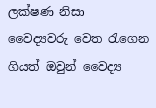ලක්ෂණ නිසා වෛද්‍යවරු වෙත රැගෙන ගියත් ඔවුන් වෛද්‍ය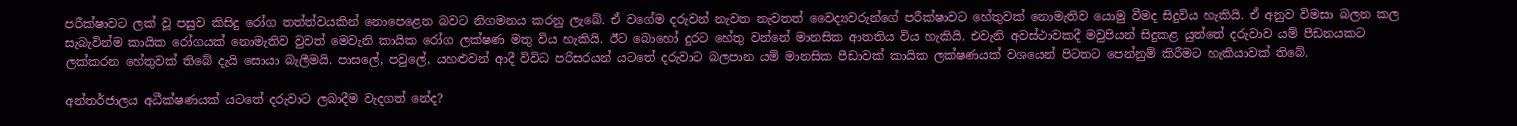පරීක්ෂාවට ලක් වූ පසුව කිසිදු රෝග තත්ත්වයකින් නොපෙළෙන බවට නිගමනය කරනු ලැබේ. ඒ වගේම දරුවන් නැවත නැවතත් වෛද්‍යවරුන්ගේ පරීක්ෂාවට හේතුවක් නොමැතිව යොමු වීමද සිදුවිය හැකියි. ඒ අනුව විමසා බලන කල සැබැවින්ම කායික රෝගයක් නොමැතිව වුවත් මෙවැනි කායික රෝග ලක්ෂණ මතු විය හැකියි. ඊට බොහෝ දුරට හේතු වන්නේ මානසික ආතතිය විය හැකියි. එවැනි අවස්ථාවකදී මවුපියන් සිදුකළ යුත්තේ දරුවාව යම් පීඩනයකට ලක්කරන හේතුවක් තිබේ දැයි සොයා බැලීමයි. පාසලේ, පවුලේ, යහළුවන් ආදී විවිධ පරිසරයන් යටතේ දරුවාට බලපාන යම් මානසික පීඩාවක් කායික ලක්ෂණයක් වශයෙන් පිටතට පෙන්නුම් කිරීමට හැකියාවක් තිබේ.

අන්තර්ජාලය අධීක්ෂණයක් යටතේ දරුවාට ලබාදීම වැදගත් නේද?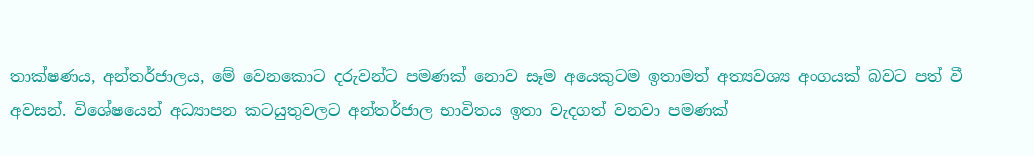තාක්ෂණය, අන්තර්ජාලය, මේ වෙනකොට දරුවන්ට පමණක් නොව සෑම අයෙකුටම ඉතාමත් අත්‍යවශ්‍ය අංගයක් බවට පත් වී අවසන්. විශේෂයෙන් අධ්‍යාපන කටයුතුවලට අන්තර්ජාල භාවිතය ඉතා වැදගත් වනවා පමණක්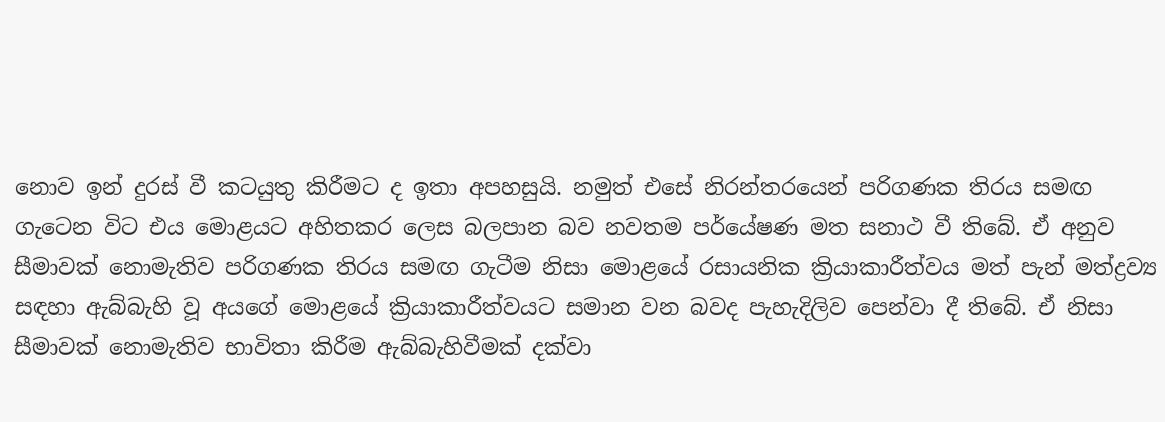නොව ඉන් දුරස් වී කටයුතු කිරීමට ද ඉතා අපහසුයි. නමුත් එසේ නිරන්තරයෙන් පරිගණක තිරය සමඟ ගැටෙන විට එය මොළයට අහිතකර ලෙස බලපාන බව නවතම පර්යේෂණ මත සනාථ වී තිබේ. ඒ අනුව සීමාවක් නොමැතිව පරිගණක තිරය සමඟ ගැටීම නිසා මොළයේ රසායනික ක්‍රියාකාරීත්වය මත් පැන් මත්ද්‍රව්‍ය සඳහා ඇබ්බැහි වූ අයගේ මොළයේ ක්‍රියාකාරීත්වයට සමාන වන බවද පැහැදිලිව පෙන්වා දී තිබේ. ඒ නිසා සීමාවක් නොමැතිව භාවිතා කිරීම ඇබ්බැහිවීමක් දක්වා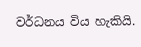වර්ධනය විය හැකියි.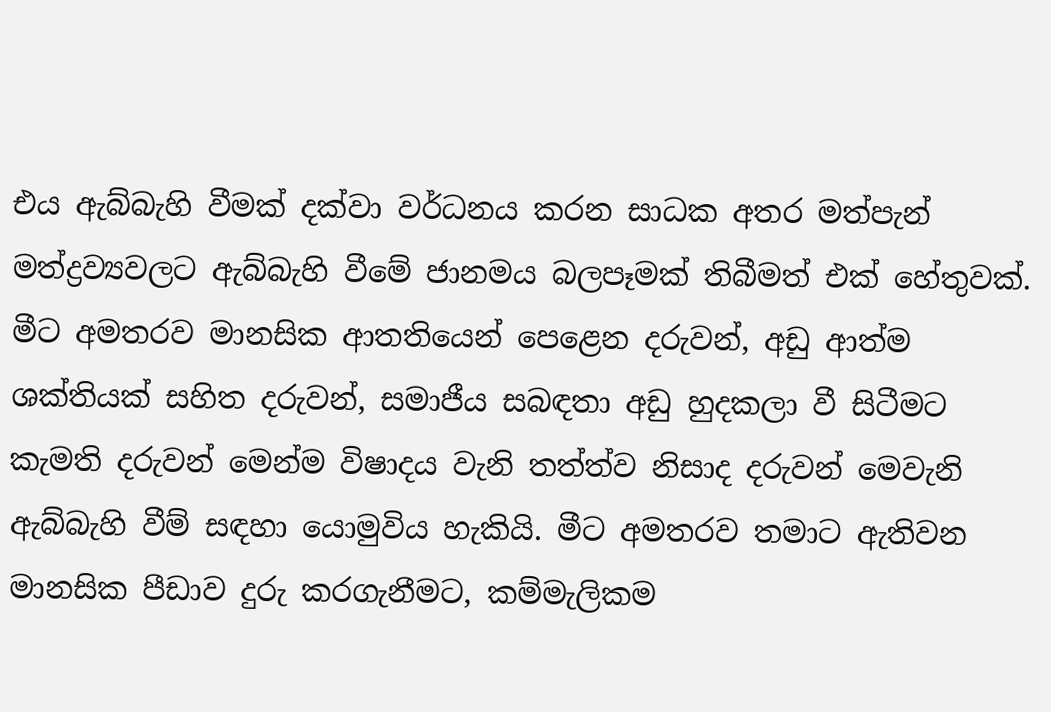එය ඇබ්බැහි වීමක් දක්වා වර්ධනය කරන සාධක අතර මත්පැන් මත්ද්‍රව්‍යවලට ඇබ්බැහි වීමේ ජානමය බලපෑමක් තිබීමත් එක් හේතුවක්. මීට අමතරව මානසික ආතතියෙන් පෙළෙන දරුවන්, අඩු ආත්ම ශක්තියක් සහිත දරුවන්, සමාජීය සබඳතා අඩු හුදකලා වී සිටීමට කැමති දරුවන් මෙන්ම විෂාදය වැනි තත්ත්ව නිසාද දරුවන් මෙවැනි ඇබ්බැහි වීම් සඳහා යොමුවිය හැකියි. මීට අමතරව තමාට ඇතිවන මානසික පීඩාව දුරු කරගැනීමට, කම්මැලිකම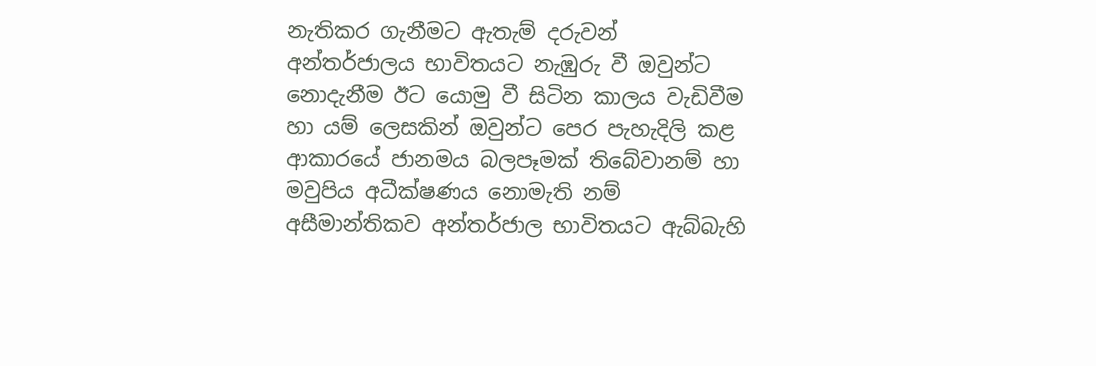නැතිකර ගැනීමට ඇතැම් දරුවන් අන්තර්ජාලය භාවිතයට නැඹුරු වී ඔවුන්ට නොදැනීම ඊට යොමු වී සිටින කාලය වැඩිවීම හා යම් ලෙසකින් ඔවුන්ට පෙර පැහැදිලි කළ ආකාරයේ ජානමය බලපෑමක් තිබේවානම් හා මවුපිය අධීක්ෂණය නොමැති නම් අසීමාන්තිකව අන්තර්ජාල භාවිතයට ඇබ්බැහි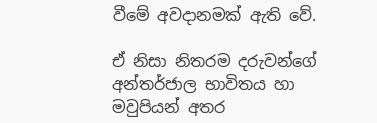වීමේ අවදානමක් ඇති වේ.

ඒ නිසා නිතරම දරුවන්ගේ අන්තර්ජාල භාවිතය හා මවුපියන් අතර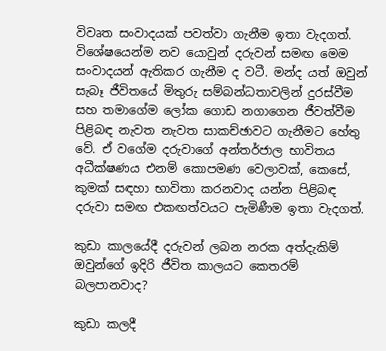විවෘත සංවාදයක් පවත්වා ගැනීම ඉතා වැදගත්. විශේෂයෙන්ම නව යොවුන් දරුවන් සමඟ මෙම සංවාදයන් ඇතිකර ගැනීම ද වටී. මන්ද යත් ඔවුන් සැබෑ ජීවිතයේ මිතුරු සම්බන්ධතාවලින් දුරස්වීම සහ තමාගේම ලෝක ගොඩ නගාගෙන ජීවත්වීම පිළිබඳ නැවත නැවත සාකච්ඡාවට ගැනීමට හේතු වේ. ඒ වගේම දරුවාගේ අන්තර්ජාල භාවිතය අධීක්ෂණය එනම් කොපමණ වෙලාවක්, කෙසේ, කුමක් සඳහා භාවිතා කරනවාද යන්න පිළිබඳ දරුවා සමඟ එකඟත්වයට පැමිණීම ඉතා වැදගත්.

කුඩා කාලයේදී දරුවන් ලබන නරක අත්දැකිම් ඔවුන්ගේ ඉදිරි ජීවිත කාලයට කෙතරම් බලපානවාද?

කුඩා කලදී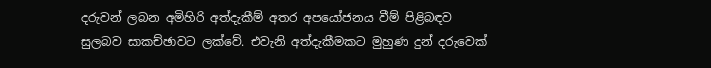දරුවන් ලබන අමිහිරි අත්දැකීම් අතර අපයෝජනය වීම් පිළිබඳව සුලබව සාකච්ඡාවට ලක්වේ. එවැනි අත්දැකීමකට මුහුණ දුන් දරුවෙක්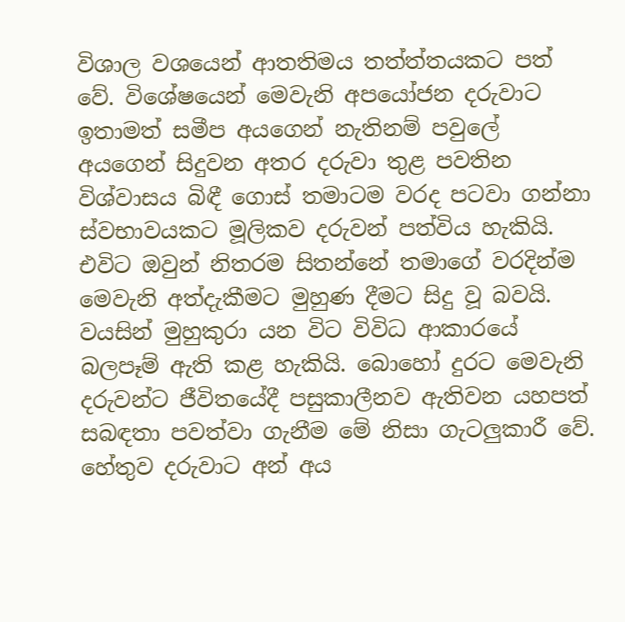විශාල වශයෙන් ආතතිමය තත්ත්තයකට පත් වේ. විශේෂයෙන් මෙවැනි අපයෝජන දරුවාට ඉතාමත් සමීප අයගෙන් නැතිනම් පවුලේ අයගෙන් සිදුවන අතර දරුවා තුළ පවතින විශ්වාසය බිඳී ගොස් තමාටම වරද පටවා ගන්නා ස්වභාවයකට මූලිකව දරුවන් පත්විය හැකියි. එවිට ඔවුන් නිතරම සිතන්නේ තමාගේ වරදින්ම මෙවැනි අත්දැකීමට මුහුණ දීමට සිදු වූ බවයි. වයසින් මුහුකුරා යන විට විවිධ ආකාරයේ බලපෑම් ඇති කළ හැකියි. බොහෝ දුරට මෙවැනි දරුවන්ට ජීවිතයේදී පසුකාලීනව ඇතිවන යහපත් සබඳතා පවත්වා ගැනීම මේ නිසා ගැටලුකාරී වේ. හේතුව දරුවාට අන් අය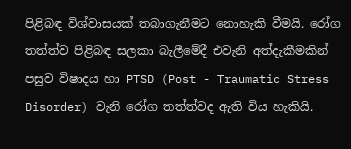පිළිබඳ විශ්වාසයක් තබාගැනීමට නොහැකි වීමයි. රෝග තත්ත්ව පිළිබඳ සලකා බැලීමේදී එවැනි අත්දැකීමකින් පසුව විෂාදය හා PTSD (Post - Traumatic Stress Disorder) වැනි රෝග තත්ත්වද ඇති විය හැකියි.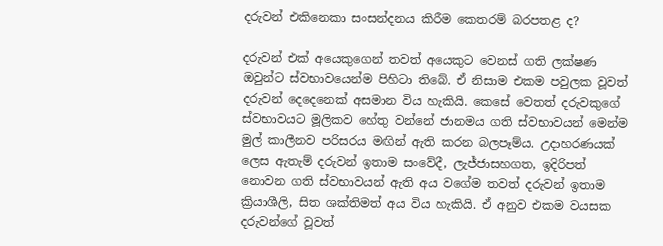දරුවන් එකිනෙකා සංසන්දනය කිරීම කෙතරම් බරපතළ ද?

දරුවන් එක් අයෙකුගෙන් තවත් අයෙකුට වෙනස් ගති ලක්ෂණ ඔවුන්ට ස්වභාවයෙන්ම පිහිටා තිබේ. ඒ නිසාම එකම පවුලක වූවත් දරුවන් දෙදෙනෙක් අසමාන විය හැකියි. කෙසේ වෙතත් දරුවකුගේ ස්වභාවයට මූලිකව හේතු වන්නේ ජානමය ගති ස්වභාවයන් මෙන්ම මුල් කාලීනව පරිසරය මඟින් ඇති කරන බලපෑම්ය. උදාහරණයක් ලෙස ඇතැම් දරුවන් ඉතාම සංවේදී, ලැජ්ජාසහගත, ඉදිරිපත් නොවන ගති ස්වභාවයන් ඇති අය වගේම තවත් දරුවන් ඉතාම ක්‍රියාශීලි, සිත ශක්තිමත් අය විය හැකියි. ඒ අනුව එකම වයසක දරුවන්ගේ වූවත්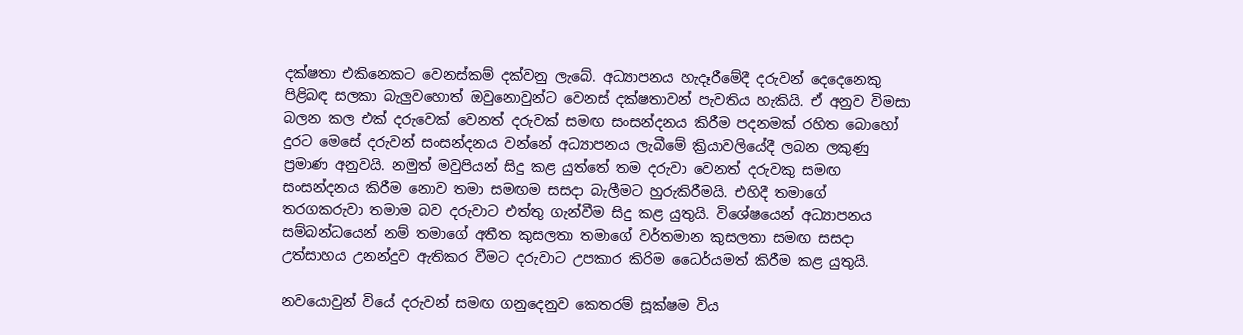දක්ෂතා එකිනෙකට වෙනස්කම් දක්වනු ලැබේ. අධ්‍යාපනය හැදෑරීමේදී දරුවන් දෙදෙනෙකු පිළිබඳ සලකා බැලුවහොත් ඔවුනොවුන්ට වෙනස් දක්ෂතාවන් පැවතිය හැකියි. ඒ අනුව විමසා බලන කල එක් දරුවෙක් වෙනත් දරුවක් සමඟ සංසන්දනය කිරීම පදනමක් රහිත බොහෝ දුරට මෙසේ දරුවන් සංසන්දනය වන්නේ අධ්‍යාපනය ලැබීමේ ක්‍රියාවලියේදී ලබන ලකුණු ප්‍රමාණ අනුවයි. නමුත් මවුපියන් සිදු කළ යුත්තේ තම දරුවා වෙනත් දරුවකු සමඟ සංසන්දනය කිරීම නොව තමා සමඟම සසදා බැලීමට හුරුකිරීමයි. එහිදී තමාගේ තරගකරුවා තමාම බව දරුවාට එත්තු ගැන්වීම සිදු කළ යුතුයි. විශේෂයෙන් අධ්‍යාපනය සම්බන්ධයෙන් නම් තමාගේ අතීත කුසලතා තමාගේ වර්තමාන කුසලතා සමඟ සසදා උත්සාහය උනන්දුව ඇතිකර වීමට දරුවාට උපකාර කිරිම ධෛර්යමත් කිරීම කළ යුතුයි.

නවයොවුන් වියේ දරුවන් සමඟ ගනුදෙනුව කෙතරම් සූක්ෂම විය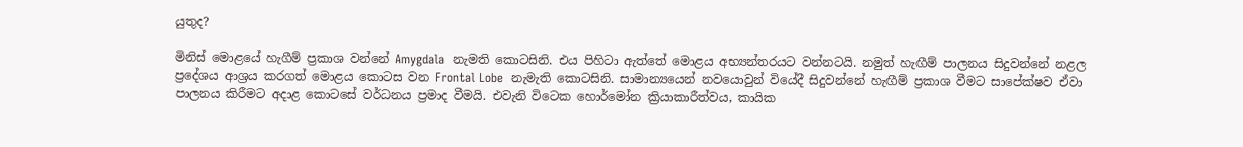යුතුද?

මිනිස් මොළයේ හැගීම් ප්‍රකාශ වන්නේ Amygdala  නැමති කොටසිනි. එය පිහිටා ඇත්තේ මොළය අභ්‍යන්තරයට වන්නටයි. නමුත් හැඟීම් පාලනය සිදුවන්නේ නළල ප්‍රදේශය ආශ්‍රය කරගත් මොළය කොටස වන Frontal Lobe  නැමැති කොටසිනි. සාමාන්‍යයෙන් නවයොවුන් වියේදී සිදුවන්නේ හැඟීම් ප්‍රකාශ වීමට සාපේක්ෂව ඒවා පාලනය කිරීමට අදාළ කොටසේ වර්ධනය ප්‍රමාද වීමයි. එවැනි විටෙක හොර්මෝන ක්‍රියාකාරීත්වය, කායික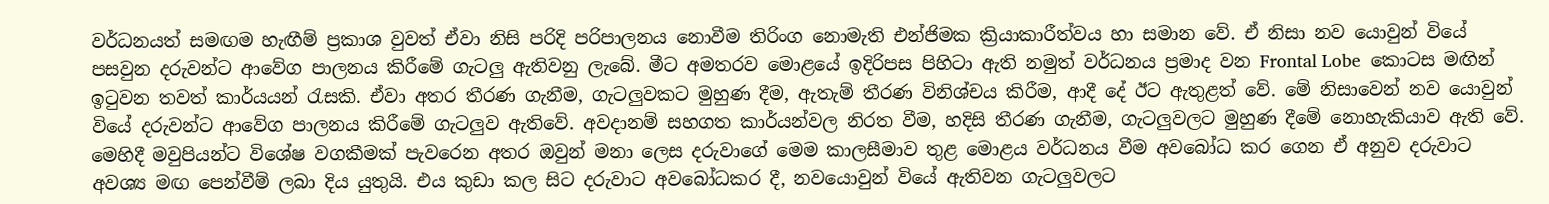වර්ධනයත් සමඟම හැඟීම් ප්‍රකාශ වුවත් ඒවා නිසි පරිදි පරිපාලනය නොවීම තිරිංග නොමැති එන්ජිමක ක්‍රියාකාරීත්වය හා සමාන වේ. ඒ නිසා නව යොවුන් වියේ පසවුන දරුවන්ට ආවේග පාලනය කිරීමේ ගැටලු ඇතිවනු ලැබේ. මීට අමතරව මොළයේ ඉදිරිපස පිහිටා ඇති නමුත් වර්ධනය ප්‍රමාද වන Frontal Lobe  කොටස මඟින් ඉටුවන තවත් කාර්යයන් රැසකි. ඒවා අතර තීරණ ගැනීම, ගැටලුවකට මුහුණ දීම, ඇතැම් තීරණ විනිශ්චය කිරීම, ආදී දේ ඊට ඇතුළත් වේ. මේ නිසාවෙන් නව යොවුන් වියේ දරුවන්ට ආවේග පාලනය කිරීමේ ගැටලුව ඇතිවේ. අවදානම් සහගත කාර්යන්වල නිරත වීම, හදිසි තීරණ ගැනීම, ගැටලුවලට මුහුණ දීමේ නොහැකියාව ඇති වේ. මෙහිදී මවුපියන්ට විශේෂ වගකීමක් පැවරෙන අතර ඔවුන් මනා ලෙස දරුවාගේ මෙම කාලසීමාව තුළ මොළය වර්ධනය වීම අවබෝධ කර ගෙන ඒ අනුව දරුවාට අවශ්‍ය මඟ පෙන්වීම් ලබා දිය යුතුයි. එය කුඩා කල සිට දරුවාට අවබෝධකර දී, නවයොවුන් වියේ ඇතිවන ගැටලුවලට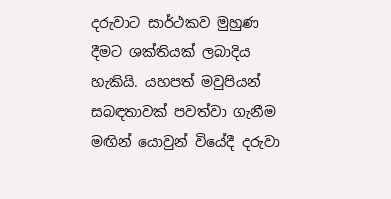දරුවාට සාර්ථකව මුහුණ දීමට ශක්තියක් ලබාදිය හැකියි. යහපත් මවුපියන් සබඳතාවක් පවත්වා ගැනීම මඟින් යොවුන් වියේදී දරුවා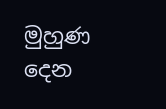මුහුණ දෙන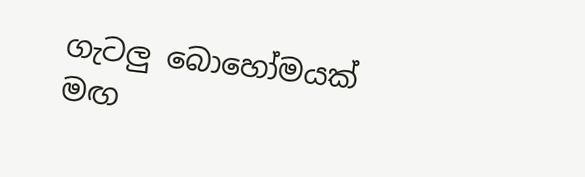ගැටලු බොහෝමයක් මඟ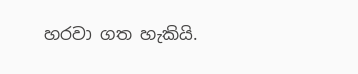හරවා ගත හැකියි.